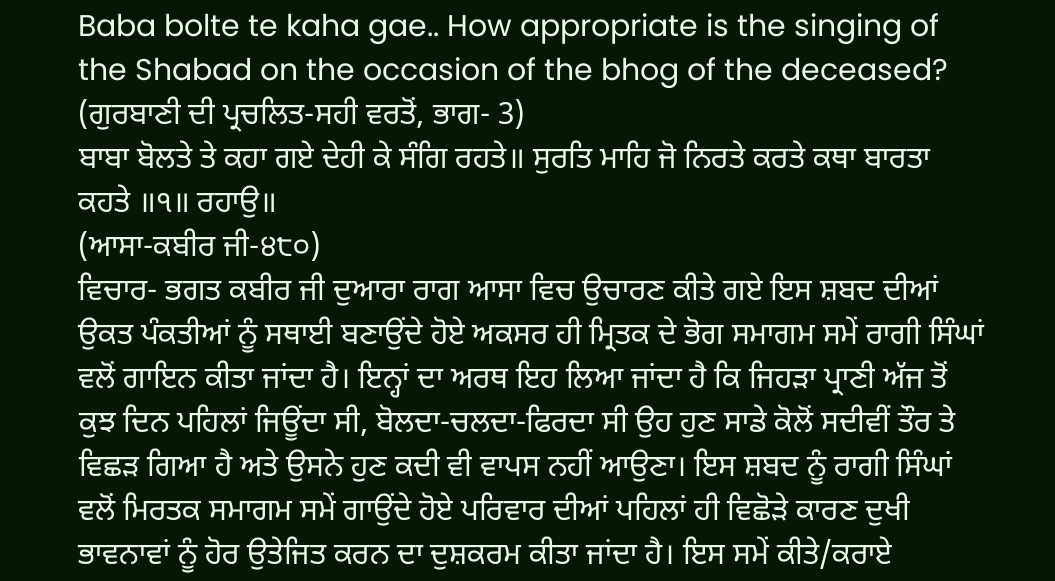Baba bolte te kaha gae.. How appropriate is the singing of the Shabad on the occasion of the bhog of the deceased?
(ਗੁਰਬਾਣੀ ਦੀ ਪ੍ਰਚਲਿਤ-ਸਹੀ ਵਰਤੋਂ, ਭਾਗ- 3)
ਬਾਬਾ ਬੋਲਤੇ ਤੇ ਕਹਾ ਗਏ ਦੇਹੀ ਕੇ ਸੰਗਿ ਰਹਤੇ॥ ਸੁਰਤਿ ਮਾਹਿ ਜੋ ਨਿਰਤੇ ਕਰਤੇ ਕਥਾ ਬਾਰਤਾ ਕਹਤੇ ॥੧॥ ਰਹਾਉ॥
(ਆਸਾ-ਕਬੀਰ ਜੀ-੪੮੦)
ਵਿਚਾਰ- ਭਗਤ ਕਬੀਰ ਜੀ ਦੁਆਰਾ ਰਾਗ ਆਸਾ ਵਿਚ ਉਚਾਰਣ ਕੀਤੇ ਗਏ ਇਸ ਸ਼ਬਦ ਦੀਆਂ ਉਕਤ ਪੰਕਤੀਆਂ ਨੂੰ ਸਥਾਈ ਬਣਾਉਂਦੇ ਹੋਏ ਅਕਸਰ ਹੀ ਮ੍ਰਿਤਕ ਦੇ ਭੋਗ ਸਮਾਗਮ ਸਮੇਂ ਰਾਗੀ ਸਿੰਘਾਂ ਵਲੋਂ ਗਾਇਨ ਕੀਤਾ ਜਾਂਦਾ ਹੈ। ਇਨ੍ਹਾਂ ਦਾ ਅਰਥ ਇਹ ਲਿਆ ਜਾਂਦਾ ਹੈ ਕਿ ਜਿਹੜਾ ਪ੍ਰਾਣੀ ਅੱਜ ਤੋਂ ਕੁਝ ਦਿਨ ਪਹਿਲਾਂ ਜਿਊਂਦਾ ਸੀ, ਬੋਲਦਾ-ਚਲਦਾ-ਫਿਰਦਾ ਸੀ ਉਹ ਹੁਣ ਸਾਡੇ ਕੋਲੋਂ ਸਦੀਵੀਂ ਤੌਰ ਤੇ ਵਿਛੜ ਗਿਆ ਹੈ ਅਤੇ ਉਸਨੇ ਹੁਣ ਕਦੀ ਵੀ ਵਾਪਸ ਨਹੀਂ ਆਉਣਾ। ਇਸ ਸ਼ਬਦ ਨੂੰ ਰਾਗੀ ਸਿੰਘਾਂ ਵਲੋਂ ਮਿਰਤਕ ਸਮਾਗਮ ਸਮੇਂ ਗਾਉਂਦੇ ਹੋਏ ਪਰਿਵਾਰ ਦੀਆਂ ਪਹਿਲਾਂ ਹੀ ਵਿਛੋੜੇ ਕਾਰਣ ਦੁਖੀ ਭਾਵਨਾਵਾਂ ਨੂੰ ਹੋਰ ਉਤੇਜਿਤ ਕਰਨ ਦਾ ਦੁਸ਼ਕਰਮ ਕੀਤਾ ਜਾਂਦਾ ਹੈ। ਇਸ ਸਮੇਂ ਕੀਤੇ/ਕਰਾਏ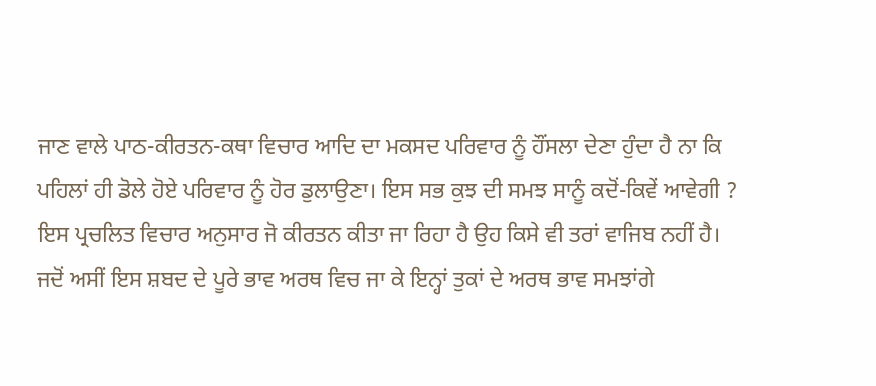ਜਾਣ ਵਾਲੇ ਪਾਠ-ਕੀਰਤਨ-ਕਥਾ ਵਿਚਾਰ ਆਦਿ ਦਾ ਮਕਸਦ ਪਰਿਵਾਰ ਨੂੰ ਹੌਂਸਲਾ ਦੇਣਾ ਹੁੰਦਾ ਹੈ ਨਾ ਕਿ ਪਹਿਲਾਂ ਹੀ ਡੋਲੇ ਹੋਏ ਪਰਿਵਾਰ ਨੂੰ ਹੋਰ ਡੁਲਾਉਣਾ। ਇਸ ਸਭ ਕੁਝ ਦੀ ਸਮਝ ਸਾਨੂੰ ਕਦੋਂ-ਕਿਵੇਂ ਆਵੇਗੀ ? ਇਸ ਪ੍ਰਚਲਿਤ ਵਿਚਾਰ ਅਨੁਸਾਰ ਜੋ ਕੀਰਤਨ ਕੀਤਾ ਜਾ ਰਿਹਾ ਹੈ ਉਹ ਕਿਸੇ ਵੀ ਤਰਾਂ ਵਾਜਿਬ ਨਹੀਂ ਹੈ। ਜਦੋਂ ਅਸੀਂ ਇਸ ਸ਼ਬਦ ਦੇ ਪੂਰੇ ਭਾਵ ਅਰਥ ਵਿਚ ਜਾ ਕੇ ਇਨ੍ਹਾਂ ਤੁਕਾਂ ਦੇ ਅਰਥ ਭਾਵ ਸਮਝਾਂਗੇ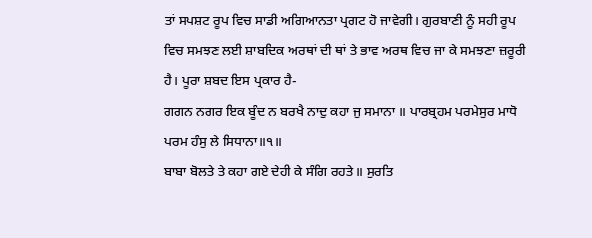ਤਾਂ ਸਪਸ਼ਟ ਰੂਪ ਵਿਚ ਸਾਡੀ ਅਗਿਆਨਤਾ ਪ੍ਰਗਟ ਹੋ ਜਾਵੇਗੀ। ਗੁਰਬਾਣੀ ਨੂੰ ਸਹੀ ਰੂਪ ਵਿਚ ਸਮਝਣ ਲਈ ਸ਼ਾਬਦਿਕ ਅਰਥਾਂ ਦੀ ਥਾਂ ਤੇ ਭਾਵ ਅਰਥ ਵਿਚ ਜਾ ਕੇ ਸਮਝਣਾ ਜ਼ਰੂਰੀ ਹੈ। ਪੂਰਾ ਸ਼ਬਦ ਇਸ ਪ੍ਰਕਾਰ ਹੈ-
ਗਗਨ ਨਗਰ ਇਕ ਬੂੰਦ ਨ ਬਰਖੈ ਨਾਦੁ ਕਹਾ ਜੁ ਸਮਾਨਾ ॥ ਪਾਰਬ੍ਰਹਮ ਪਰਮੇਸੁਰ ਮਾਧੋ ਪਰਮ ਹੰਸੁ ਲੇ ਸਿਧਾਨਾ॥੧॥
ਬਾਬਾ ਬੋਲਤੇ ਤੇ ਕਹਾ ਗਏ ਦੇਹੀ ਕੇ ਸੰਗਿ ਰਹਤੇ॥ ਸੁਰਤਿ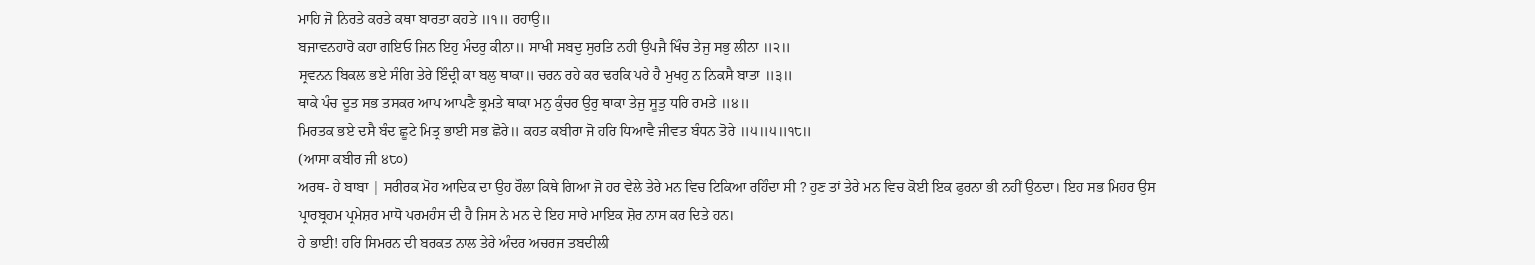ਮਾਹਿ ਜੋ ਨਿਰਤੇ ਕਰਤੇ ਕਥਾ ਬਾਰਤਾ ਕਹਤੇ ॥੧॥ ਰਹਾਉ॥
ਬਜਾਵਨਹਾਰੋ ਕਹਾ ਗਇਓ ਜਿਨ ਇਹੁ ਮੰਦਰੁ ਕੀਨਾ॥ ਸਾਖੀ ਸਬਦੁ ਸੁਰਤਿ ਨਹੀ ਉਪਜੈ ਖਿੰਚ ਤੇਜੁ ਸਭੁ ਲੀਨਾ ॥੨॥
ਸ੍ਰਵਨਨ ਬਿਕਲ ਭਏ ਸੰਗਿ ਤੇਰੇ ਇੰਦ੍ਰੀ ਕਾ ਬਲੁ ਥਾਕਾ॥ ਚਰਨ ਰਹੇ ਕਰ ਢਰਕਿ ਪਰੇ ਹੈ ਮੁਖਹੁ ਨ ਨਿਕਸੈ ਬਾਤਾ ॥੩॥
ਥਾਕੇ ਪੰਚ ਦੂਤ ਸਭ ਤਸਕਰ ਆਪ ਆਪਣੈ ਭ੍ਰਮਤੇ ਥਾਕਾ ਮਨੁ ਕੁੰਚਰ ਉਰੁ ਥਾਕਾ ਤੇਜੁ ਸੂਤੁ ਧਰਿ ਰਮਤੇ ॥੪॥
ਮਿਰਤਕ ਭਏ ਦਸੈ ਬੰਦ ਛੂਟੇ ਮਿਤ੍ਰ ਭਾਈ ਸਭ ਛੋਰੇ॥ ਕਹਤ ਕਬੀਰਾ ਜੋ ਹਰਿ ਧਿਆਵੈ ਜੀਵਤ ਬੰਧਨ ਤੋਰੇ ॥੫॥੫॥੧੮॥
(ਆਸਾ ਕਬੀਰ ਜੀ ੪੮੦)
ਅਰਥ- ਹੇ ਬਾਬਾ | ਸਰੀਰਕ ਮੋਹ ਆਦਿਕ ਦਾ ਉਹ ਰੌਲਾ ਕਿਥੇ ਗਿਆ ਜੋ ਹਰ ਵੇਲੇ ਤੇਰੇ ਮਨ ਵਿਚ ਟਿਕਿਆ ਰਹਿੰਦਾ ਸੀ ? ਹੁਣ ਤਾਂ ਤੇਰੇ ਮਨ ਵਿਚ ਕੋਈ ਇਕ ਫੁਰਨਾ ਭੀ ਨਹੀਂ ਉਠਦਾ। ਇਹ ਸਭ ਮਿਹਰ ਉਸ ਪ੍ਰਾਰਬ੍ਰਹਮ ਪ੍ਰਮੇਸ਼ਰ ਮਾਧੋ ਪਰਮਹੰਸ ਦੀ ਹੈ ਜਿਸ ਨੇ ਮਨ ਦੇ ਇਹ ਸਾਰੇ ਮਾਇਕ ਸ਼ੋਰ ਨਾਸ ਕਰ ਦਿਤੇ ਹਨ।
ਹੇ ਭਾਈ! ਹਰਿ ਸਿਮਰਨ ਦੀ ਬਰਕਤ ਨਾਲ ਤੇਰੇ ਅੰਦਰ ਅਚਰਜ ਤਬਦੀਲੀ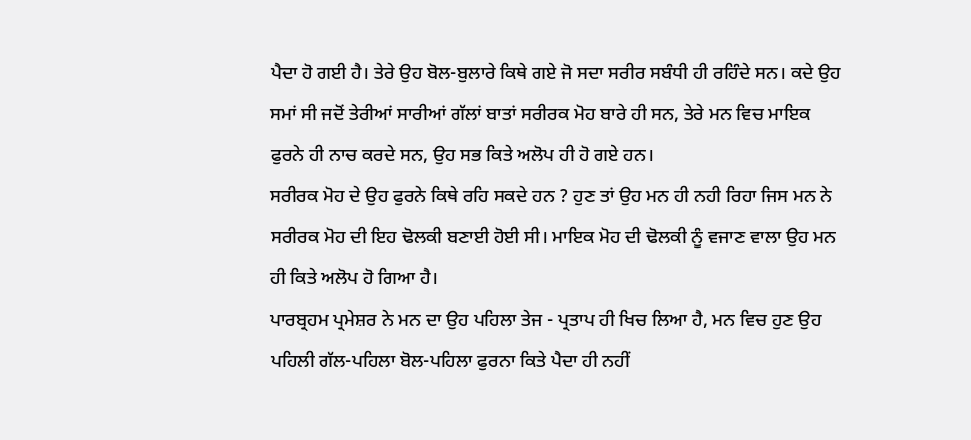ਪੈਦਾ ਹੋ ਗਈ ਹੈ। ਤੇਰੇ ਉਹ ਬੋਲ-ਬੁਲਾਰੇ ਕਿਥੇ ਗਏ ਜੋ ਸਦਾ ਸਰੀਰ ਸਬੰਧੀ ਹੀ ਰਹਿੰਦੇ ਸਨ। ਕਦੇ ਉਹ ਸਮਾਂ ਸੀ ਜਦੋਂ ਤੇਰੀਆਂ ਸਾਰੀਆਂ ਗੱਲਾਂ ਬਾਤਾਂ ਸਰੀਰਕ ਮੋਹ ਬਾਰੇ ਹੀ ਸਨ, ਤੇਰੇ ਮਨ ਵਿਚ ਮਾਇਕ ਫੁਰਨੇ ਹੀ ਨਾਚ ਕਰਦੇ ਸਨ, ਉਹ ਸਭ ਕਿਤੇ ਅਲੋਪ ਹੀ ਹੋ ਗਏ ਹਨ।
ਸਰੀਰਕ ਮੋਹ ਦੇ ਉਹ ਫੁਰਨੇ ਕਿਥੇ ਰਹਿ ਸਕਦੇ ਹਨ ? ਹੁਣ ਤਾਂ ਉਹ ਮਨ ਹੀ ਨਹੀ ਰਿਹਾ ਜਿਸ ਮਨ ਨੇ ਸਰੀਰਕ ਮੋਹ ਦੀ ਇਹ ਢੋਲਕੀ ਬਣਾਈ ਹੋਈ ਸੀ। ਮਾਇਕ ਮੋਹ ਦੀ ਢੋਲਕੀ ਨੂੰ ਵਜਾਣ ਵਾਲਾ ਉਹ ਮਨ ਹੀ ਕਿਤੇ ਅਲੋਪ ਹੋ ਗਿਆ ਹੈ।
ਪਾਰਬ੍ਰਹਮ ਪ੍ਰਮੇਸ਼ਰ ਨੇ ਮਨ ਦਾ ਉਹ ਪਹਿਲਾ ਤੇਜ - ਪ੍ਰਤਾਪ ਹੀ ਖਿਚ ਲਿਆ ਹੈ, ਮਨ ਵਿਚ ਹੁਣ ਉਹ ਪਹਿਲੀ ਗੱਲ-ਪਹਿਲਾ ਬੋਲ-ਪਹਿਲਾ ਫੁਰਨਾ ਕਿਤੇ ਪੈਦਾ ਹੀ ਨਹੀਂ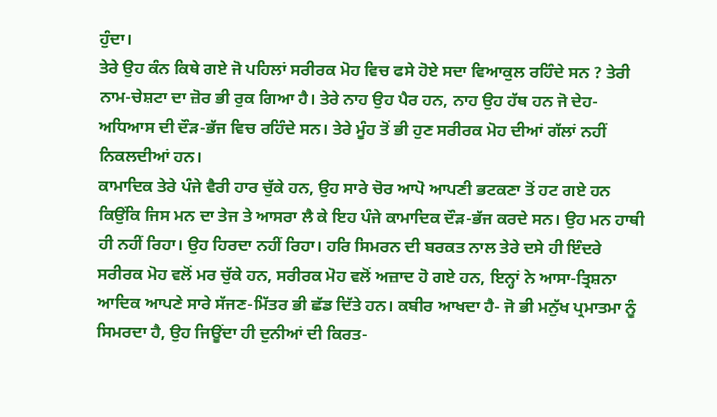ਹੁੰਦਾ।
ਤੇਰੇ ਉਹ ਕੰਨ ਕਿਥੇ ਗਏ ਜੋ ਪਹਿਲਾਂ ਸਰੀਰਕ ਮੋਹ ਵਿਚ ਫਸੇ ਹੋਏ ਸਦਾ ਵਿਆਕੁਲ ਰਹਿੰਦੇ ਸਨ ? ਤੇਰੀ ਨਾਮ-ਚੇਸ਼ਟਾ ਦਾ ਜ਼ੋਰ ਭੀ ਰੁਕ ਗਿਆ ਹੈ। ਤੇਰੇ ਨਾਹ ਉਹ ਪੈਰ ਹਨ, ਨਾਹ ਉਹ ਹੱਥ ਹਨ ਜੋ ਦੇਹ- ਅਧਿਆਸ ਦੀ ਦੌੜ-ਭੱਜ ਵਿਚ ਰਹਿੰਦੇ ਸਨ। ਤੇਰੇ ਮੂੰਹ ਤੋਂ ਭੀ ਹੁਣ ਸਰੀਰਕ ਮੋਹ ਦੀਆਂ ਗੱਲਾਂ ਨਹੀਂ ਨਿਕਲਦੀਆਂ ਹਨ।
ਕਾਮਾਦਿਕ ਤੇਰੇ ਪੰਜੇ ਵੈਰੀ ਹਾਰ ਚੁੱਕੇ ਹਨ, ਉਹ ਸਾਰੇ ਚੋਰ ਆਪੋ ਆਪਣੀ ਭਟਕਣਾ ਤੋਂ ਹਟ ਗਏ ਹਨ ਕਿਉਂਕਿ ਜਿਸ ਮਨ ਦਾ ਤੇਜ ਤੇ ਆਸਰਾ ਲੈ ਕੇ ਇਹ ਪੰਜੇ ਕਾਮਾਦਿਕ ਦੌੜ-ਭੱਜ ਕਰਦੇ ਸਨ। ਉਹ ਮਨ ਹਾਥੀ ਹੀ ਨਹੀਂ ਰਿਹਾ। ਉਹ ਹਿਰਦਾ ਨਹੀਂ ਰਿਹਾ। ਹਰਿ ਸਿਮਰਨ ਦੀ ਬਰਕਤ ਨਾਲ ਤੇਰੇ ਦਸੇ ਹੀ ਇੰਦਰੇ ਸਰੀਰਕ ਮੋਹ ਵਲੋਂ ਮਰ ਚੁੱਕੇ ਹਨ, ਸਰੀਰਕ ਮੋਹ ਵਲੋਂ ਅਜ਼ਾਦ ਹੋ ਗਏ ਹਨ, ਇਨ੍ਹਾਂ ਨੇ ਆਸਾ-ਤ੍ਰਿਸ਼ਨਾ ਆਦਿਕ ਆਪਣੇ ਸਾਰੇ ਸੱਜਣ-ਮਿੱਤਰ ਭੀ ਛੱਡ ਦਿੱਤੇ ਹਨ। ਕਬੀਰ ਆਖਦਾ ਹੈ- ਜੋ ਭੀ ਮਨੁੱਖ ਪ੍ਰਮਾਤਮਾ ਨੂੰ ਸਿਮਰਦਾ ਹੈ, ਉਹ ਜਿਊਂਦਾ ਹੀ ਦੁਨੀਆਂ ਦੀ ਕਿਰਤ-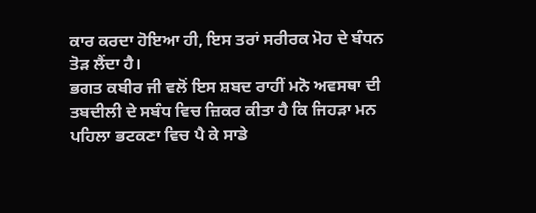ਕਾਰ ਕਰਦਾ ਹੋਇਆ ਹੀ, ਇਸ ਤਰਾਂ ਸਰੀਰਕ ਮੋਹ ਦੇ ਬੰਧਨ ਤੋੜ ਲੈਂਦਾ ਹੈ।
ਭਗਤ ਕਬੀਰ ਜੀ ਵਲੋਂ ਇਸ ਸ਼ਬਦ ਰਾਹੀਂ ਮਨੋ ਅਵਸਥਾ ਦੀ ਤਬਦੀਲੀ ਦੇ ਸਬੰਧ ਵਿਚ ਜ਼ਿਕਰ ਕੀਤਾ ਹੈ ਕਿ ਜਿਹੜਾ ਮਨ ਪਹਿਲਾ ਭਟਕਣਾ ਵਿਚ ਪੈ ਕੇ ਸਾਡੇ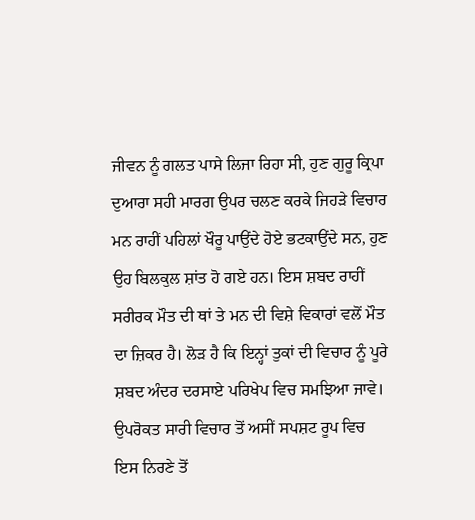ਜੀਵਨ ਨੂੰ ਗਲਤ ਪਾਸੇ ਲਿਜਾ ਰਿਹਾ ਸੀ, ਹੁਣ ਗੁਰੂ ਕ੍ਰਿਪਾ ਦੁਆਰਾ ਸਹੀ ਮਾਰਗ ਉਪਰ ਚਲਣ ਕਰਕੇ ਜਿਹੜੇ ਵਿਚਾਰ ਮਨ ਰਾਹੀਂ ਪਹਿਲਾਂ ਖੌਰੂ ਪਾਉਂਦੇ ਹੋਏ ਭਟਕਾਉਂਦੇ ਸਨ, ਹੁਣ ਉਹ ਬਿਲਕੁਲ ਸ਼ਾਂਤ ਹੋ ਗਏ ਹਨ। ਇਸ ਸ਼ਬਦ ਰਾਹੀਂ ਸਰੀਰਕ ਮੌਤ ਦੀ ਥਾਂ ਤੇ ਮਨ ਦੀ ਵਿਸ਼ੇ ਵਿਕਾਰਾਂ ਵਲੋਂ ਮੌਤ ਦਾ ਜ਼ਿਕਰ ਹੈ। ਲੋੜ ਹੈ ਕਿ ਇਨ੍ਹਾਂ ਤੁਕਾਂ ਦੀ ਵਿਚਾਰ ਨੂੰ ਪੂਰੇ ਸ਼ਬਦ ਅੰਦਰ ਦਰਸਾਏ ਪਰਿਖੇਪ ਵਿਚ ਸਮਝਿਆ ਜਾਵੇ।
ਉਪਰੋਕਤ ਸਾਰੀ ਵਿਚਾਰ ਤੋਂ ਅਸੀਂ ਸਪਸ਼ਟ ਰੂਪ ਵਿਚ ਇਸ ਨਿਰਣੇ ਤੋਂ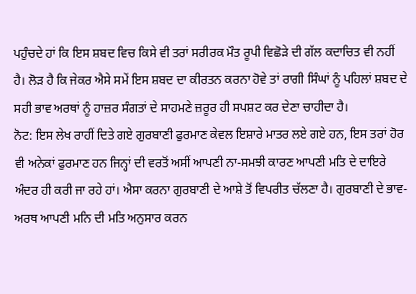ਪਹੁੰਚਦੇ ਹਾਂ ਕਿ ਇਸ ਸ਼ਬਦ ਵਿਚ ਕਿਸੇ ਵੀ ਤਰਾਂ ਸਰੀਰਕ ਮੌਤ ਰੂਪੀ ਵਿਛੋੜੇ ਦੀ ਗੱਲ ਕਦਾਚਿਤ ਵੀ ਨਹੀਂ ਹੈ। ਲੋੜ ਹੈ ਕਿ ਜੇਕਰ ਐਸੇ ਸਮੇਂ ਇਸ ਸ਼ਬਦ ਦਾ ਕੀਰਤਨ ਕਰਨਾ ਹੋਵੇ ਤਾਂ ਰਾਗੀ ਸਿੰਘਾਂ ਨੂੰ ਪਹਿਲਾਂ ਸ਼ਬਦ ਦੇ ਸਹੀ ਭਾਵ ਅਰਥਾਂ ਨੂੰ ਹਾਜ਼ਰ ਸੰਗਤਾਂ ਦੇ ਸਾਹਮਣੇ ਜ਼ਰੂਰ ਹੀ ਸਪਸ਼ਟ ਕਰ ਦੇਣਾ ਚਾਹੀਦਾ ਹੈ।
ਨੋਟ: ਇਸ ਲੇਖ ਰਾਹੀਂ ਦਿਤੇ ਗਏ ਗੁਰਬਾਣੀ ਫੁਰਮਾਣ ਕੇਵਲ ਇਸ਼ਾਰੇ ਮਾਤਰ ਲਏ ਗਏ ਹਨ, ਇਸ ਤਰਾਂ ਹੋਰ ਵੀ ਅਨੇਕਾਂ ਫੁਰਮਾਣ ਹਨ ਜਿਨ੍ਹਾਂ ਦੀ ਵਰਤੋਂ ਅਸੀਂ ਆਪਣੀ ਨਾ-ਸਮਝੀ ਕਾਰਣ ਆਪਣੀ ਮਤਿ ਦੇ ਦਾਇਰੇ ਅੰਦਰ ਹੀ ਕਰੀ ਜਾ ਰਹੇ ਹਾਂ। ਐਸਾ ਕਰਨਾ ਗੁਰਬਾਣੀ ਦੇ ਆਸ਼ੇ ਤੋਂ ਵਿਪਰੀਤ ਚੱਲਣਾ ਹੈ। ਗੁਰਬਾਣੀ ਦੇ ਭਾਵ-ਅਰਥ ਆਪਣੀ ਮਨਿ ਦੀ ਮਤਿ ਅਨੁਸਾਰ ਕਰਨ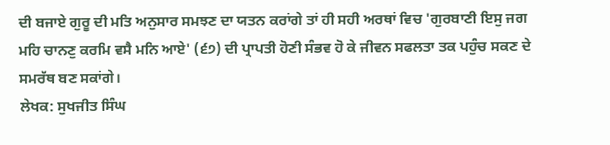ਦੀ ਬਜਾਏ ਗੁਰੂ ਦੀ ਮਤਿ ਅਨੁਸਾਰ ਸਮਝਣ ਦਾ ਯਤਨ ਕਰਾਂਗੇ ਤਾਂ ਹੀ ਸਹੀ ਅਰਥਾਂ ਵਿਚ 'ਗੁਰਬਾਣੀ ਇਸੁ ਜਗ ਮਹਿ ਚਾਨਣੁ ਕਰਮਿ ਵਸੈ ਮਨਿ ਆਏ' (੬੭) ਦੀ ਪ੍ਰਾਪਤੀ ਹੋਣੀ ਸੰਭਵ ਹੋ ਕੇ ਜੀਵਨ ਸਫਲਤਾ ਤਕ ਪਹੁੰਚ ਸਕਣ ਦੇ ਸਮਰੱਥ ਬਣ ਸਕਾਂਗੇ।
ਲੇਖਕ: ਸੁਖਜੀਤ ਸਿੰਘ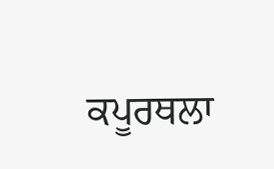ਕਪੂਰਥਲਾ